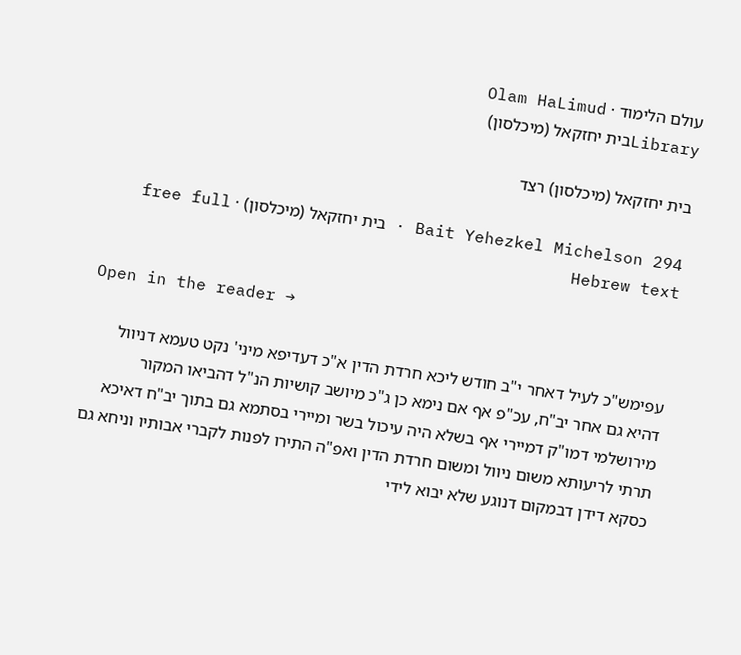עולם הלימוד · Olam HaLimud
Libraryבית יחזקאל (מיכלסון)

בית יחזקאל (מיכלסון) רצד

Bait Yehezkel Michelson 294 · בית יחזקאל (מיכלסון) · free full Hebrew text

Open in the reader →

עפימש"כ לעיל דאחר י"ב חודש ליכא חרדת הדין א"כ דעדיפא מיני' נקט טעמא דניוול דהיא גם אחר יב"ח, עכ"פ אף אם נימא כן ג"כ מיושב קושיות הנ"ל דהביאו המקור מירושלמי דמו"ק דמיירי אף בשלא היה עיכול בשר ומיירי בסתמא גם בתוך יב"ח דאיכא תרתי לריעותא משום ניוול ומשום חרדת הדין ואפ"ה התירו לפנות לקברי אבותיו וניחא גם כסקא דידן דבמקום דנוגע שלא יבוא לידי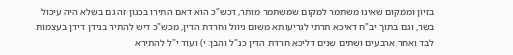בזיון וממקום שאינו משתמר למקום שמשתמר מותר, דכש"כ הוא דאם התירו בכגון זה גם בשלא היה עיכול בשר, וגם בתוך יב"ח דאיכא תרתי לגריעותא משום ניוול וחרדת הדין, מכש"כ דיש להתיר בנידן דידן בעצמות לבד ואחר ארבעים ושתים שנים דליכא חרדת הדין כנ"ל והבן: י) ועוד י"ל להתירא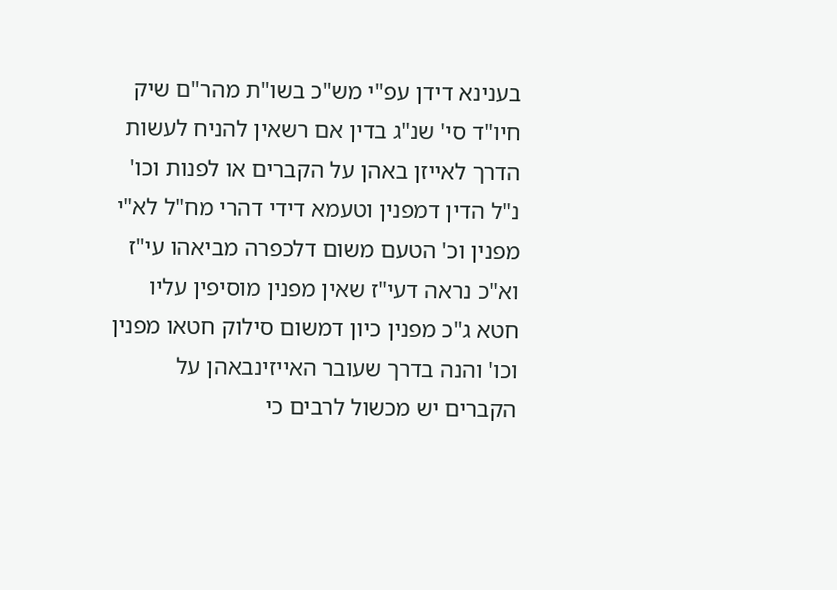בענינא דידן עפ"י מש"כ בשו"ת מהר"ם שיק חיו"ד סי' שנ"ג בדין אם רשאין להניח לעשות הדרך לאייזן באהן על הקברים או לפנות וכו' נ"ל הדין דמפנין וטעמא דידי דהרי מח"ל לא"י מפנין וכ' הטעם משום דלכפרה מביאהו עי"ז וא"כ נראה דעי"ז שאין מפנין מוסיפין עליו חטא ג"כ מפנין כיון דמשום סילוק חטאו מפנין וכו' והנה בדרך שעובר האייזינבאהן על הקברים יש מכשול לרבים כי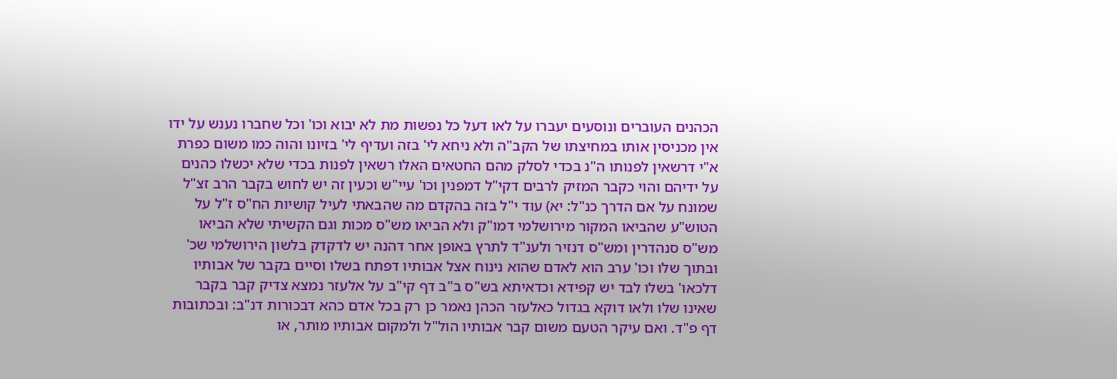הכהנים העוברים ונוסעים יעברו על לאו דעל כל נפשות מת לא יבוא וכו' וכל שחברו נענש על ידו אין מכניסין אותו במחיצתו של הקב"ה ולא ניחא לי' בזה ועדיף לי' בזיונו והוה כמו משום כפרת א"י דרשאין לפנותו ה"נ בכדי לסלק מהם החטאים האלו רשאין לפנות בכדי שלא יכשלו כהנים על ידיהם והוי כקבר המזיק לרבים דקי"ל דמפנין וכו' עיי"ש וכעין זה יש לחוש בקבר הרב זצ"ל שמונח על אם הדרך כנ"ל: יא) עוד י"ל בזה בהקדם מה שהבאתי לעיל קושיות הח"ס ז"ל על הטוש"ע שהביאו המקור מירושלמי דמו"ק ולא הביאו מש"ס מכות וגם הקשיתי שלא הביאו מש"ס סנהדרין ומש"ס דנזיר ולענ"ד לתרץ באופן אחר דהנה יש לדקדק בלשון הירושלמי שכ' ובתוך שלו וכו' ערב הוא לאדם שהוא נינוח אצל אבותיו דפתח בשלו וסיים בקבר של אבותיו דלכאו' בשלו לבד יש קפידא וכדאיתא בש"ס ב"ב דף קי"ב על אלעזר נמצא צדיק קבר בקבר שאינו שלו ולאו דוקא בגדול כאלעזר הכהן נאמר כן רק בכל אדם כהא דבכורות דנ"ב: ובכתובות דף פ"ד. ואם עיקר הטעם משום קבר אבותיו הול"ל ולמקום אבותיו מותר, או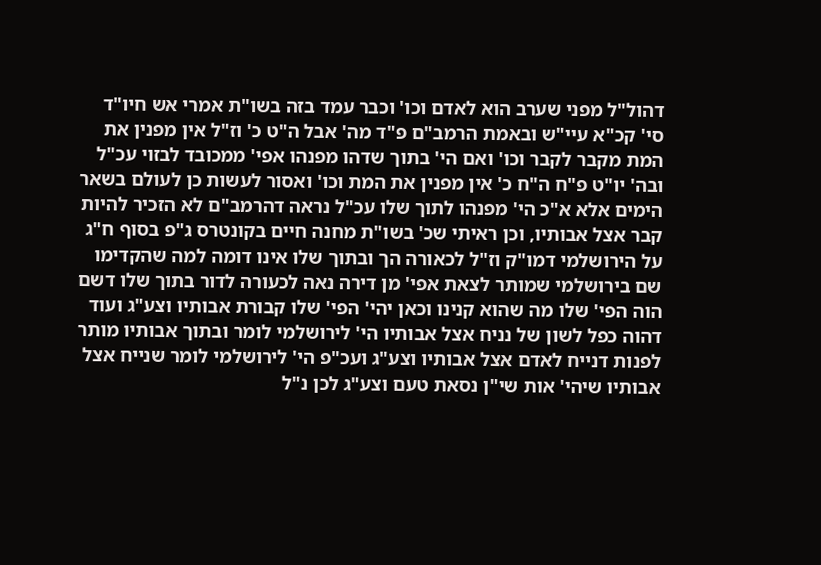דהול"ל מפני שערב הוא לאדם וכו' וכבר עמד בזה בשו"ת אמרי אש חיו"ד סי' קכ"א עיי"ש ובאמת הרמב"ם פ"ד מה' אבל ה"ט כ' וז"ל אין מפנין את המת מקבר לקבר וכו' ואם הי' בתוך שדהו מפנהו אפי' ממכובד לבזוי עכ"ל ובה' יו"ט פ"ח ה"ח כ' אין מפנין את המת וכו' ואסור לעשות כן לעולם בשאר הימים אלא א"כ הי' מפנהו לתוך שלו עכ"ל נראה דהרמב"ם לא הזכיר להיות קבר אצל אבותיו, וכן ראיתי שכ' בשו"ת מחנה חיים בקונטרס ג"פ בסוף ח"ג על הירושלמי דמו"ק וז"ל לכאורה הך ובתוך שלו אינו דומה למה שהקדימו שם בירושלמי שמותר לצאת אפי' מן דירה נאה לכעורה לדור בתוך שלו דשם הוה הפי' שלו מה שהוא קנינו וכאן יהי' הפי' שלו קבורת אבותיו וצע"ג ועוד דהוה כפל לשון של נניח אצל אבותיו הי' לירושלמי לומר ובתוך אבותיו מותר לפנות דנייח לאדם אצל אבותיו וצע"ג ועכ"פ הי' לירושלמי לומר שנייח אצל אבותיו שיהי' אות שי"ן נסאת טעם וצע"ג לכן נ"ל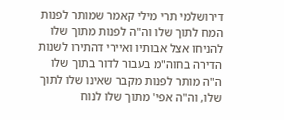דירושלמי תרי מילי קאמר שמותר לפנות המח לתוך שלו וה"ה לפנות מתוך שלו להניחו אצל אבותיו ואיירי דהתירו לשנות הדירה בחוה"מ בעבור לדור בתוך שלו ה"ה מותר לפנות מקבר שאינו שלו לתוך שלו, וה"ה אפי' מתוך שלו לנוח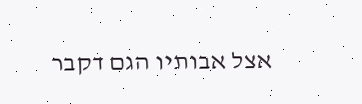אצל אבותיו הגם דקבר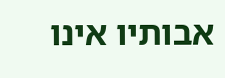אבותיו אינו